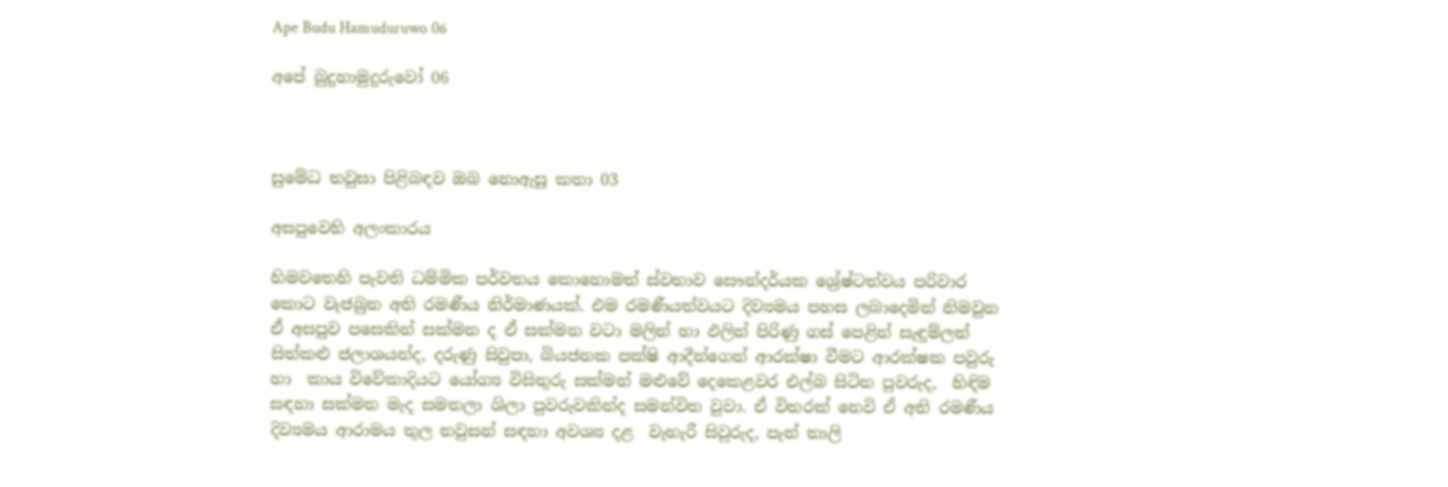Ape Budu Hamuduruwo 06

අපේ බුදුහාමුදුරුවෝ 06



සුමේධ තවුසා පිළිබඳව ඔබ නොඇසූ කතා 03

අසපුවෙහි අලංකාරය

හිමවතෙහි පැවති ධම්මික පර්වතය කොහොමත් ස්වභාව සෞන්දර්යක ශ්‍රේෂ්ටත්වය පරිවාර කොට වැජබුන අති රමණීය නිර්මාණයක්. එම රමණීයත්වයට දිව්‍යමය පහස ලබාදෙමින් නිමවුන ඒ අසපුව පසෙකින් සක්මන ද ඒ සක්මන වටා මලින් හා ඵලින් පිරිණු ගස් පෙළින් සැඳුම්ලත් සිත්කළු ජලාශයන්ද, දරුණු සිවුපා, බියජනක පක්ෂි ආදීන්ගෙන් ආරක්ෂා වීමට ආරක්ෂක පවුරු හා  කාය විවේකාදියට යෝග්‍ය විසිතුරු සක්මන් මළුවේ දෙකෙළවර එල්බ සිටින පුවරුද,  හිඳිම සඳහා සක්මන මැද සමතලා ශිලා පුවරුවකින්ද සමන්විත වුවා. ඒ විතරක් නෙවි ඒ අති රමණීය දිව්‍යමය ආරාමය තුල තවුසන් සඳහා අවශ්‍ය දළ  වැහැරී සිවුරුද, පැන් තාලි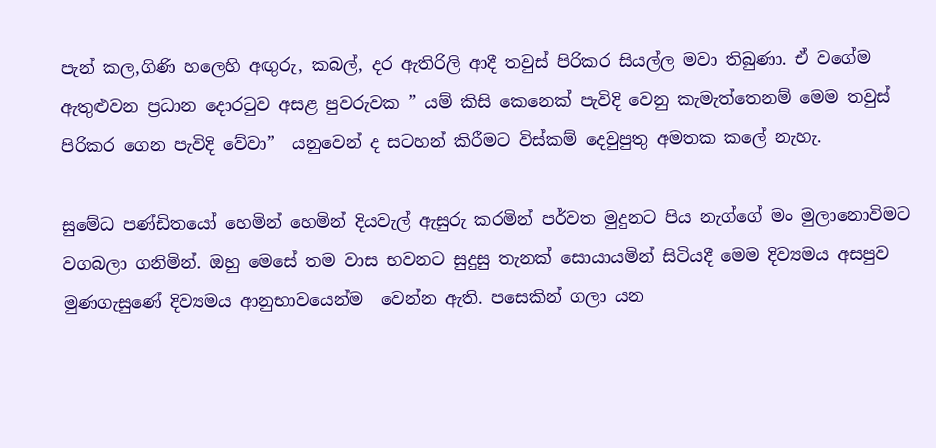පැන් කල,ගිණි හලෙහි අඟුරු, කබල්, දර ඇතිරිලි ආදී තවුස් පිරිකර සියල්ල මවා තිබුණා. ඒ වගේම ඇතුළුවන ප්‍රධාන දොරටුව අසළ පුවරුවක ” යම් කිසි කෙනෙක් පැවිදි වෙනු කැමැත්තෙනම් මෙම තවුස් පිරිකර ගෙන පැවිදි වේවා”  යනුවෙන් ද සටහන් කිරීමට විස්කම් දෙවුපුතු අමතක කලේ නැහැ.

සුමේධ පණ්ඩිතයෝ හෙමින් හෙමින් දියවැල් ඇසුරු කරමින් පර්වත මුදුනට පිය නැග්ගේ මං මුලානොවිමට වගබලා ගනිමින්. ඔහු මෙසේ තම වාස භවනට සුදුසු තැනක් සොයායමින් සිටියදී මෙම දිව්‍යමය අසපුව මුණගැසුණේ දිව්‍යමය ආනුභාවයෙන්ම  වෙන්න ඇති. පසෙකින් ගලා යන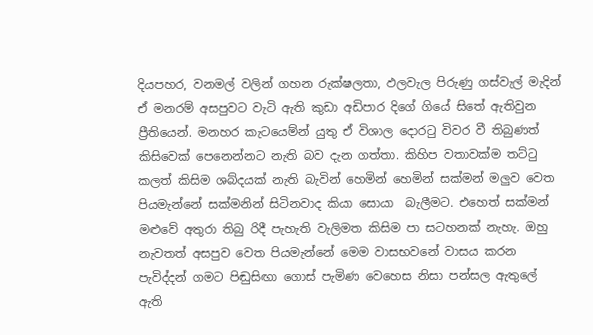දියපහර, වනමල් වලින් ගහන රුක්ෂලතා, ඵලවැල පිරුණු ගස්වැල් මැදින් ඒ මනරම් අසපුවට වැටි ඇති කුඩා අඩිපාර දිගේ ගියේ සිතේ ඇතිවුන  ප්‍රීතියෙන්. මනහර කැටයෙම්න් යුතු ඒ විශාල දොරටු විවර වී තිබුණත් කිසිවෙක් පෙනෙන්නට නැති බව දැන ගත්තා. කිහිප වතාවක්ම තට්ටු කලත් කිසිම ශබ්දයක් නැති බැවින් හෙමින් හෙමින් සක්මන් මලුව වෙත පියමැන්නේ සක්මනින් සිටිනවාද කියා සොයා  බැලීමට. එහෙත් සක්මන් මළුවේ අතුරා තිබු රිදී පැහැති වැලිමත කිසිම පා සටහනක් නැහැ. ඔහු නැවතත් අසපුව වෙත පියමැන්නේ මෙම වාසභවනේ වාසය කරන පැවිද්දන් ගමට පිඬුසිඟා ගොස් පැමිණ වෙහෙස නිසා පන්සල ඇතුලේ ඇති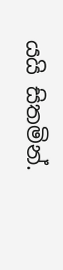යයි සිතමින්.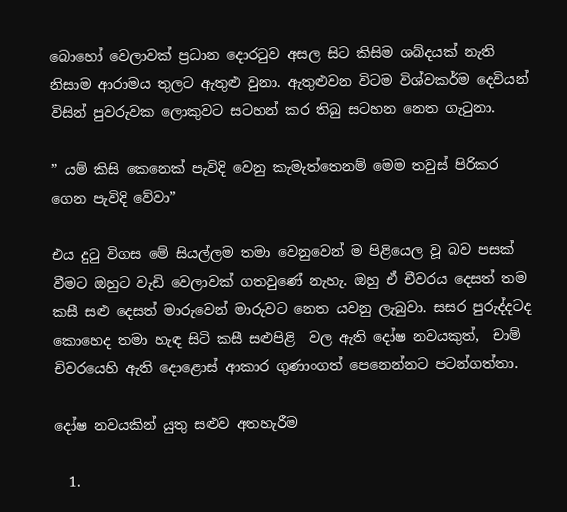බොහෝ වෙලාවක් ප්‍රධාන දොරටුව අසල සිට කිසිම ශබ්දයක් නැති නිසාම ආරාමය තුලට ඇතුළු වුනා. ඇතුළුවන විටම විශ්වකර්ම දෙවියන් විසින් පුවරුවක ලොකුවට සටහන් කර තිබු සටහන නෙත ගැටුනා.

” යම් කිසි කෙනෙක් පැවිදි වෙනු කැමැත්තෙනම් මෙම තවුස් පිරිකර ගෙන පැවිදි වේවා”

එය දුටු විගස මේ සියල්ලම තමා වෙනුවෙන් ම පිළියෙල වූ බව පසක් වීමට ඔහුට වැඩි වෙලාවක් ගතවුණේ නැහැ. ඔහු ඒ චීවරය දෙසත් තම කසී සළු දෙසත් මාරුවෙන් මාරුවට නෙත යවනු ලැබුවා. සසර පුරුද්දටද කොහෙද තමා හැඳ සිටි කසී සළුපිළි  වල ඇති දෝෂ නවයකුත්,  චාම් චිවරයෙහි ඇති දොළොස් ආකාර ගුණාංගත් පෙනෙන්නට පටන්ගත්තා.

දෝෂ නවයකින් යුතු සළුව අතහැරීම

  1.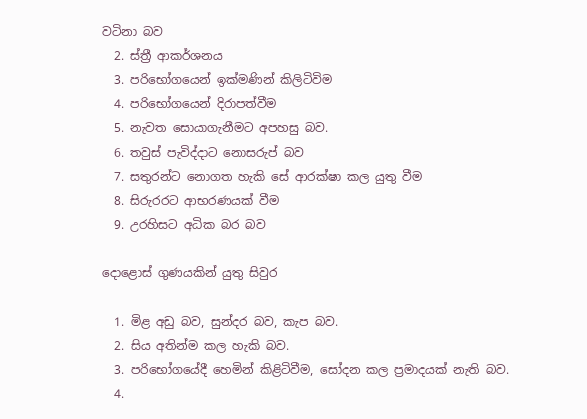වටිනා බව
  2. ස්ත්‍රී ආකර්ශනය
  3. පරිභෝගයෙන් ඉක්මණින් කිලිටිවිම
  4. පරිභෝගයෙන් දිරාපත්වීම
  5. නැවත සොයාගැනීමට අපහසු බව.
  6. තවුස් පැවිද්දාට නොසරුප් බව
  7. සතුරන්ට නොගත හැකි සේ ආරක්ෂා කල යුතු වීම
  8. සිරුරරට ආභරණයක් වීම
  9. උරහිසට අධික බර බව

දොළොස් ගුණයකින් යුතු සිවුර

  1. මිළ අඩු බව, සුන්දර බව, කැප බව.
  2. සිය අතින්ම කල හැකි බව.
  3. පරිභෝගයේදී හෙමින් කිළිටිවීම, සෝදන කල ප්‍රමාදයක් නැති බව.
  4.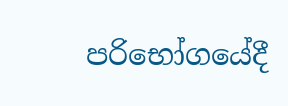පරිභෝගයේදී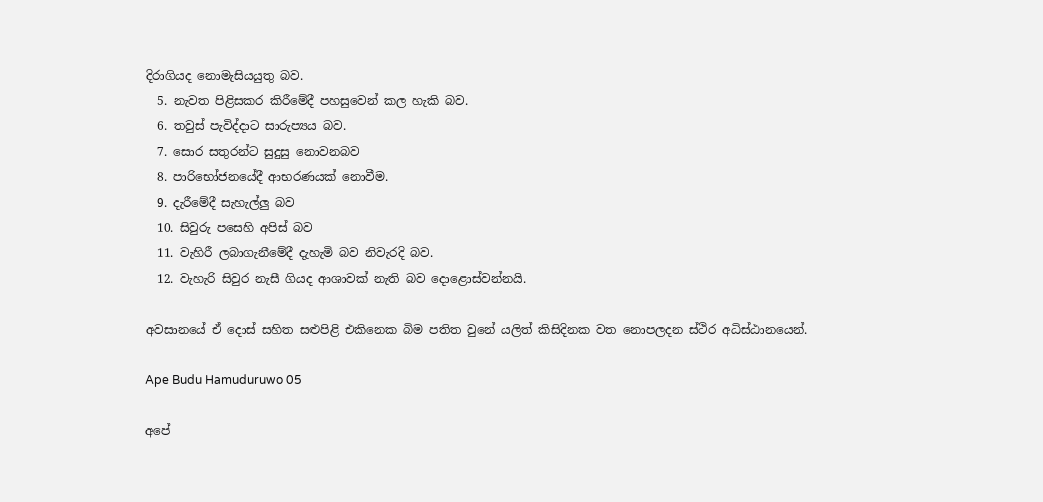දිරාගියද නොමැසියයුතු බව.
  5. නැවත පිළිසකර කිරීමේදී පහසුවෙන් කල හැකි බව.
  6. තවුස් පැවිද්දාට සාරුප්‍යය බව.
  7. සොර සතුරන්ට සුදුසු නොවනබව
  8. පාරිභෝජනයේදී ආභරණයක් නොවීම.
  9. දැරීමේදී සැහැල්ලු බව
  10. සිවුරු පසෙහි අපිස් බව
  11. වැහිරී ලබාගැනීමේදී දැහැමි බව නිවැරදි බව.
  12. වැහැරි සිවුර නැසී ගියද ආශාවක් නැති බව දොළොස්වන්නයි.

අවසානයේ ඒ දොස් සහිත සළුපිළි එකිනෙක බිම පතිත වුනේ යලිත් කිසිදිනක වත නොපලදන ස්ථිර අධිස්ඨානයෙන්.

Ape Budu Hamuduruwo 05

අපේ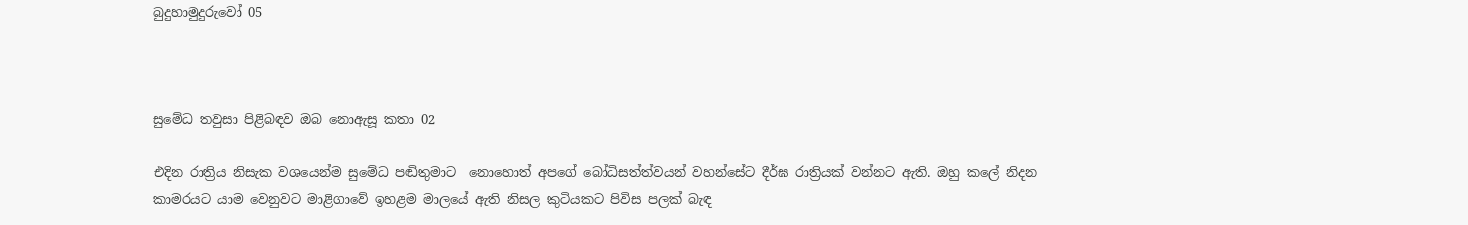බුදුහාමුදුරුවෝ 05



සුමේධ තවුසා පිළිබඳව ඔබ නොඇසූ කතා 02

එදින රාත්‍රිය නිසැක වශයෙන්ම සුමේධ පඬිතුමාට  නොහොත් අපගේ බෝධිසත්ත්වයන් වහන්සේට දීර්ඝ රාත්‍රියක් වන්නට ඇති. ඔහු කලේ නිදන කාමරයට යාම වෙනුවට මාළිගාවේ ඉහළම මාලයේ ඇති නිසල කුටියකට පිවිස පලක් බැඳ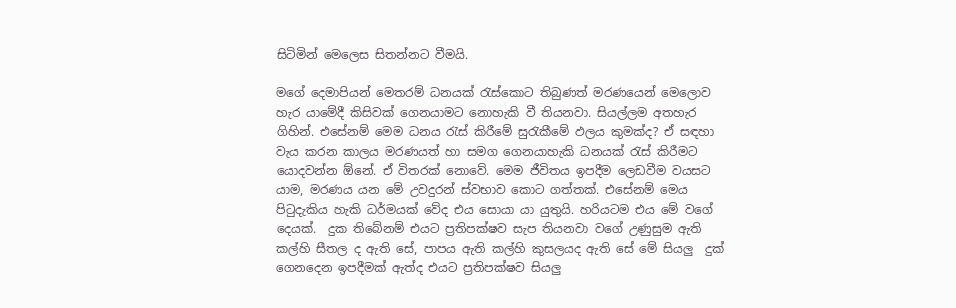සිටිමින් මෙලෙස සිතන්නට වීමයි.

මගේ දෙමාපියන් මෙතරම් ධනයක් රැස්කොට තිබුණත් මරණයෙන් මෙලොව හැර යාමේදී කිසිවක් ගෙනයාමට නොහැකි වී තියනවා. සියල්ලම අතහැර ගිහින්. එසේනම් මෙම ධනය රැස් කිරීමේ සුරැකීමේ ඵලය කුමක්ද? ඒ සඳහා වැය කරන කාලය මරණයත් හා සමග ගෙනයාහැකි ධනයක් රැස් කිරීමට යොදවන්න ඕනේ. ඒ විතරක් නොවේ. මෙම ජීවිතය ඉපදීම ලෙඩවීම වයසට යාම, මරණය යන මේ උවදුරන් ස්වභාව කොට ගත්තක්. එසේනම් මෙය පිටුදැකිය හැකි ධර්මයක් වේද එය සොයා යා යුතුයි. හරියටම එය මේ වගේ දෙයක්.  දුක තිබේනම් එයට ප්‍රතිපක්ෂව සැප තියනවා වගේ උණුසුම ඇති කල්හි සීතල ද ඇති සේ, පාපය ඇති කල්හි කුසලයද ඇති සේ මේ සියලු  දුක් ගෙනදෙන ඉපදීමක් ඇත්ද එයට ප්‍රතිපක්ෂව සියලු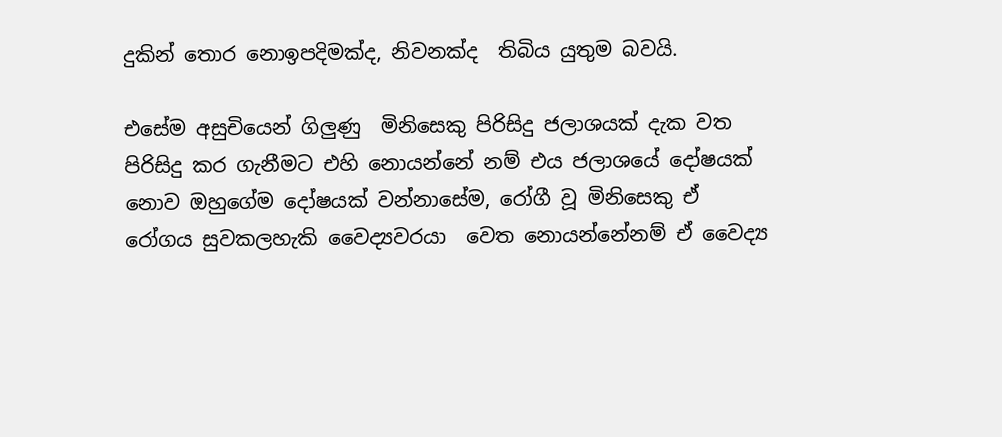දුකින් තොර නොඉපදිමක්ද, නිවනක්ද  තිබිය යුතුම බවයි.

එසේම අසුචියෙන් ගිලුණු  මිනිසෙකු පිරිසිදු ජලාශයක් දැක වත පිරිසිදු කර ගැනීමට එහි නොයන්නේ නම් එය ජලාශයේ දෝෂයක් නොව ඔහුගේම දෝෂයක් වන්නාසේම, රෝගී වූ මිනිසෙකු ඒ රෝගය සුවකලහැකි වෛද්‍යවරයා  වෙත නොයන්නේනම් ඒ වෛද්‍ය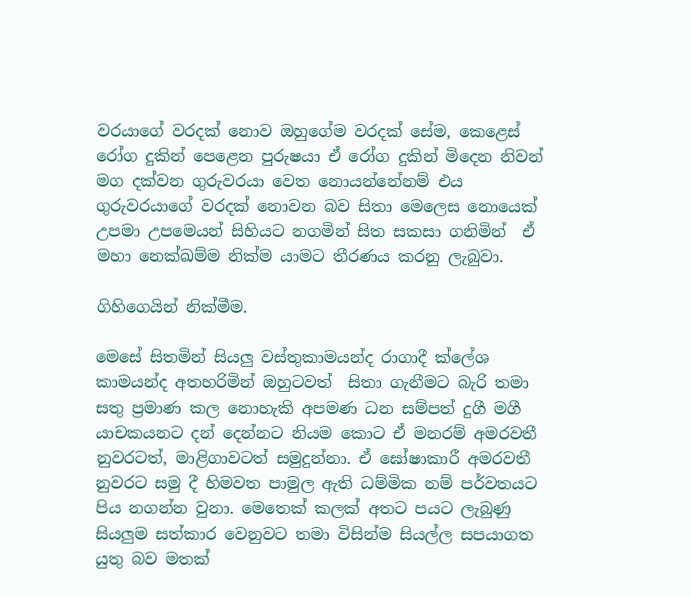වරයාගේ වරදක් නොව ඔහුගේම වරදක් සේම, කෙළෙස් රෝග දුකින් පෙළෙන පුරුෂයා ඒ රෝග දුකින් මිදෙන නිවන් මග දක්වන ගුරුවරයා වෙත නොයන්නේනම් එය ගුරුවරයාගේ වරදක් නොවන බව සිතා මෙලෙස නොයෙක් උපමා උපමෙයන් සිහියට නගමින් සිත සකසා ගනිමින්  ඒ මහා නෙක්ඛම්ම නික්ම යාමට තීරණය කරනු ලැබුවා.

ගිහිගෙයින් නික්මීම.

මෙසේ සිතමින් සියලු වස්තුකාමයන්ද රාගාදී ක්ලේශ කාමයන්ද අතහරිමින් ඔහුටවත්  සිතා ගැනීමට බැරි තමා සතු ප්‍රමාණ කල නොහැකි අපමණ ධන සම්පත් දුගී මගී යාචකයනට දන් දෙන්නට නියම කොට ඒ මනරම් අමරවතී නුවරටත්, මාළිගාවටත් සමුදුන්නා. ඒ ඝෝෂාකාරී අමරවතී නුවරට සමු දී හිමවත පාමුල ඇති ධම්මික නම් පර්වතයට පිය නගන්න වුනා. මෙතෙක් කලක් අතට පයට ලැබුණු සියලුම සත්කාර වෙනුවට තමා විසින්ම සියල්ල සපයාගත යුතු බව මතක්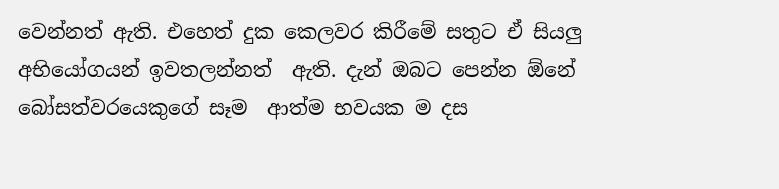වෙන්නත් ඇති. එහෙත් දුක කෙලවර කිරීමේ සතුට ඒ සියලු අභියෝගයන් ඉවතලන්නත්  ඇති. දැන් ඔබට පෙන්න ඕනේ බෝසත්වරයෙකුගේ සෑම  ආත්ම භවයක ම දස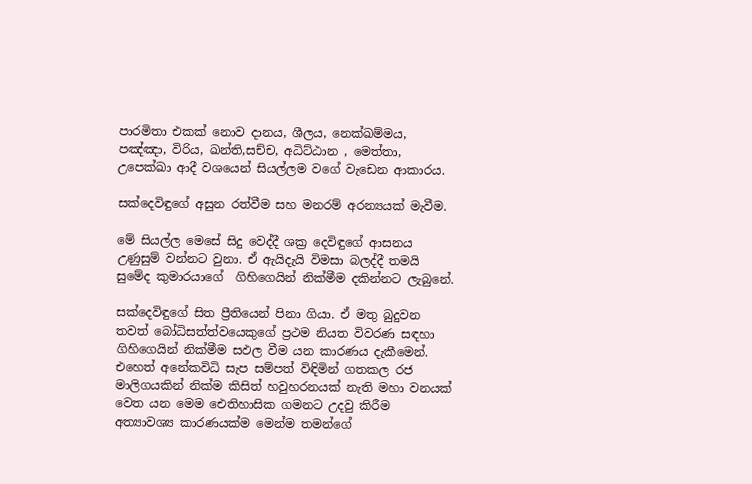පාරමිතා එකක් නොව දානය, ශීලය, නෙක්ඛම්මය, පඤ්ඤා, විරිය, ඛන්ති,සච්ච, අධිට්ඨාන , මෙත්තා, උපෙක්ඛා ආදී වශයෙන් සියල්ලම වගේ වැඩෙන ආකාරය.

සක්දෙවිඳුගේ අසුන රත්වීම සහ මනරම් අරන්‍යයක් මැවීම.

මේ සියල්ල මෙසේ සිදු වෙද්දී ශක්‍ර දෙවිඳුගේ ආසනය උණුසුම් වන්නට වුනා. ඒ ඇයිදැයි විමසා බලද්දී තමයි සුමේද කුමාරයාගේ  ගිහිගෙයින් නික්මීම දකින්නට ලැබුනේ.

සක්දෙවිඳුගේ සිත ප්‍රීතියෙන් පිනා ගියා. ඒ මතු බුදුවන තවත් බෝධිසත්ත්වයෙකුගේ ප්‍රථම නියත විවරණ සඳහා ගිහිගෙයින් නික්මීම සඵල වීම යන කාරණය දැකීමෙන්. එහෙත් අනේකවිධි සැප සම්පත් විඳිමින් ගතකල රජ මාලිගයකින් නික්ම කිසිත් හවුහරනයක් නැති මහා වනයක් වෙත යන මෙම ඓතිහාසික ගමනට උදවු කිරීම  අත්‍යාවශ්‍ය කාරණයක්ම මෙන්ම තමන්ගේ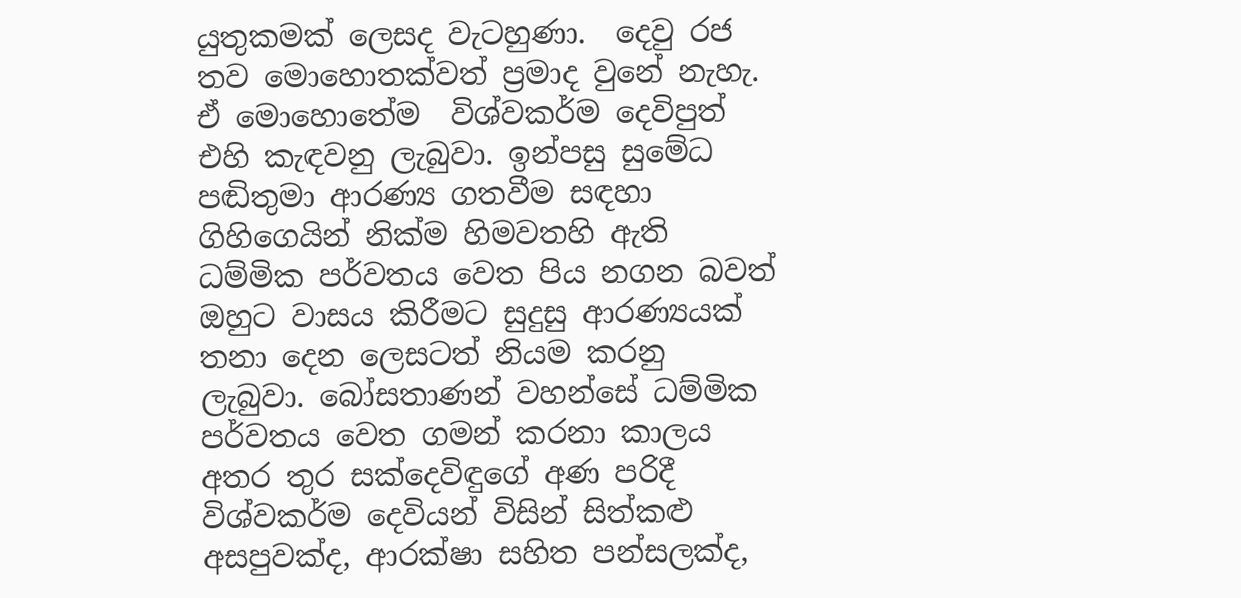යුතුකමක් ලෙසද වැටහුණා.  දෙවු රජ තව මොහොතක්වත් ප්‍රමාද වුනේ නැහැ. ඒ මොහොතේම  විශ්වකර්ම දෙවිපුත් එහි කැඳවනු ලැබුවා. ඉන්පසු සුමේධ පඬිතුමා ආරණ්‍ය ගතවීම සඳහා ගිහිගෙයින් නික්ම හිමවතහි ඇති ධම්මික පර්වතය වෙත පිය නගන බවත් ඔහුට වාසය කිරීමට සුදුසු ආරණ්‍යයක්  තනා දෙන ලෙසටත් නියම කරනු ලැබුවා. බෝසතාණන් වහන්සේ ධම්මික පර්වතය වෙත ගමන් කරනා කාලය අතර තුර සක්දෙවිඳුගේ අණ පරිදී විශ්වකර්ම දෙවියන් විසින් සිත්කළු අසපුවක්ද, ආරක්ෂා සහිත පන්සලක්ද,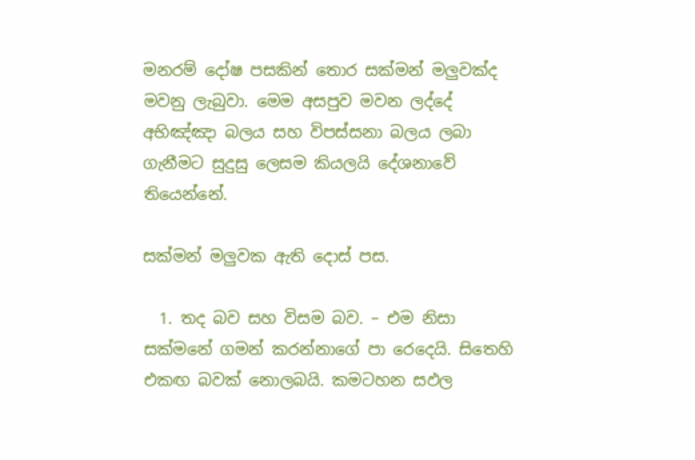මනරම් දෝෂ පසකින් තොර සක්මන් මලුවක්ද මවනු ලැබුවා. මෙම අසපුව මවන ලද්දේ අභිඤ්ඤා බලය සහ විපස්සනා බලය ලබා ගැනීමට සුදුසු ලෙසම කියලයි දේශනාවේ තියෙන්නේ.

සක්මන් මලුවක ඇති දොස් පස.

  1. තද බව සහ විසම බව. – එම නිසා සක්මනේ ගමන් කරන්නාගේ පා රෙදෙයි. සිතෙහි එකඟ බවක් නොලබයි. කමටහන සඵල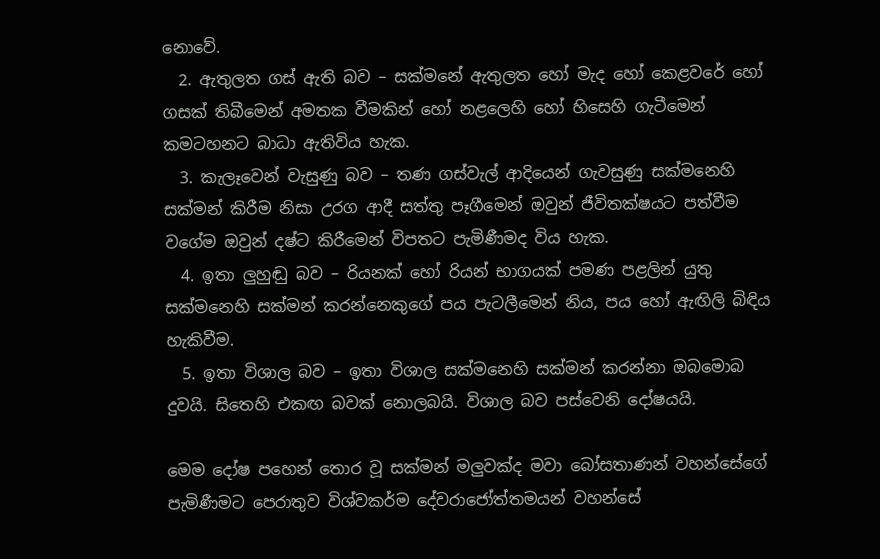නොවේ.
  2. ඇතුලත ගස් ඇති බව – සක්මනේ ඇතුලත හෝ මැද හෝ කෙළවරේ හෝ ගසක් තිබීමෙන් අමතක වීමකින් හෝ නළලෙහි හෝ හිසෙහි ගැටීමෙන් කමටහනට බාධා ඇතිවිය හැක.
  3. කැලෑවෙන් වැසුණු බව – තණ ගස්වැල් ආදියෙන් ගැවසුණු සක්මනෙහි සක්මන් කිරීම නිසා උරග ආදී සත්තු පෑගීමෙන් ඔවුන් ජීවිතක්ෂයට පත්වීම වගේම ඔවුන් දෂ්ට කිරීමෙන් විපතට පැමිණීමද විය හැක.
  4. ඉතා ලුහුඬු බව – රියනක් හෝ රියන් භාගයක් පමණ පළලින් යුතු සක්මනෙහි සක්මන් කරන්නෙකුගේ පය පැටලීමෙන් නිය, පය හෝ ඇඟිලි බිඳිය හැකිවීම.
  5. ඉතා විශාල බව – ඉතා විශාල සක්මනෙහි සක්මන් කරන්නා ඔබමොබ දුවයි. සිතෙහි එකඟ බවක් නොලබයි. විශාල බව පස්වෙනි දෝෂයයි.

මෙම දෝෂ පහෙන් තොර වූ සක්මන් මලුවක්ද මවා බෝසතාණන් වහන්සේගේ පැමිණීමට පෙරාතුව විශ්වකර්ම දේවරාජෝත්තමයන් වහන්සේ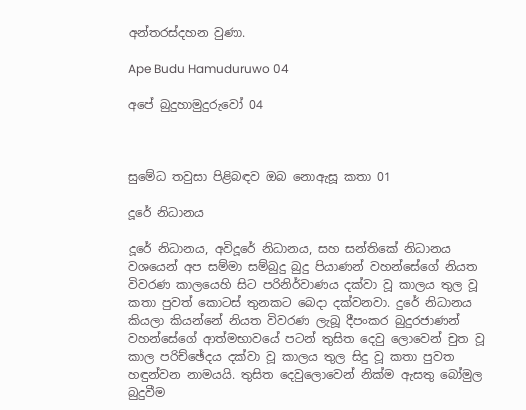අන්තරස්දහන වුණා.

Ape Budu Hamuduruwo 04

අපේ බුදුහාමුදුරුවෝ 04



සුමේධ තවුසා පිළිබඳව ඔබ නොඇසූ කතා 01

දූරේ නිධානය

දූරේ නිධානය, අවිදූරේ නිධානය, සහ සන්තිකේ නිධානය වශයෙන් අප සම්මා සම්බුදු බුදු පියාණන් වහන්සේගේ නියත විවරණ කාලයෙහි සිට පරිනිර්වාණය දක්වා වූ කාලය තුල වූ කතා පුවත් කොටස් තුනකට බෙදා දක්වනවා. දුරේ නිධානය කියලා කියන්නේ නියත විවරණ ලැබූ දීපංකර බුදුරජාණන් වහන්සේගේ ආත්මභාවයේ පටන් තුසිත දෙවු ලොවෙන් චුත වූ කාල පරිච්ඡේදය දක්වා වූ කාලය තුල සිදු වූ කතා පුවත හඳුන්වන නාමයයි. තුසිත දෙවුලොවෙන් නික්ම ඇසතු බෝමුල බුදුවීම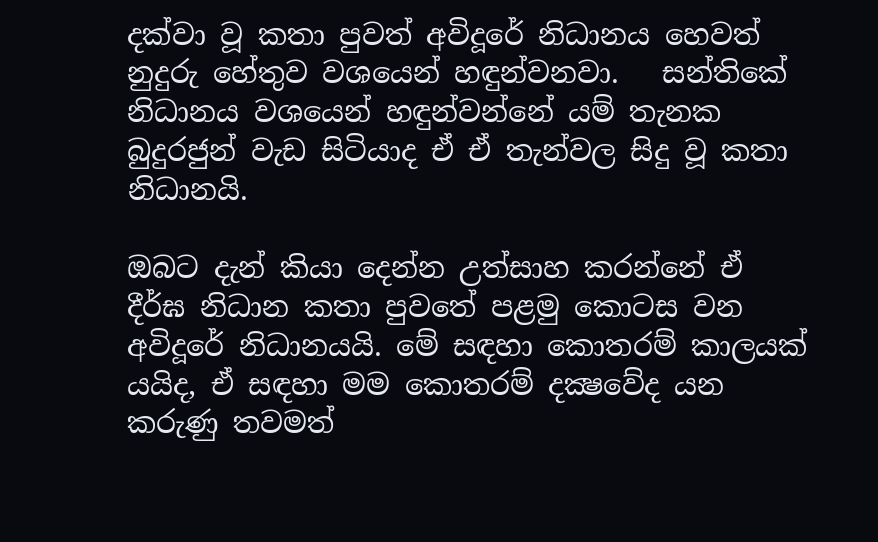දක්වා වූ කතා පුවත් අවිදූරේ නිධානය හෙවත් නුදුරු හේතුව වශයෙන් හඳුන්වනවා.   සන්තිකේ නිධානය වශයෙන් හඳුන්වන්නේ යම් තැනක බුදුරජුන් වැඩ සිටියාද ඒ ඒ තැන්වල සිදු වූ කතා නිධානයි.

ඔබට දැන් කියා දෙන්න උත්සාහ කරන්නේ ඒ දීර්ඝ නිධාන කතා පුවතේ පළමු කොටස වන අවිදූරේ නිධානයයි. මේ සඳහා කොතරම් කාලයක් යයිද, ඒ සඳහා මම කොතරම් දක්‍ෂවේද යන කරුණු තවමත්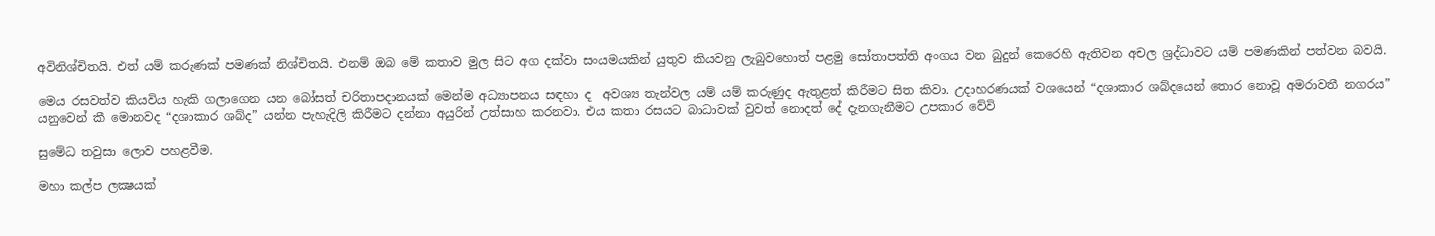අවිනිශ්චිතයි. එත් යම් කරුණක් පමණක් නිශ්චිතයි. එනම් ඔබ මේ කතාව මුල සිට අග දක්වා සංයමයකින් යුතුව කියවනු ලැබුවහොත් පළමු සෝතාපත්ති අංගය වන බුදුන් කෙරෙහි ඇතිවන අචල ශ්‍රද්ධාවට යම් පමණකින් පත්වන බවයි.

මෙය රසවත්ව කියවිය හැකි ගලාගෙන යන බෝසත් චරිතාපදානයක් මෙන්ම අධ්‍යාපනය සඳහා ද  අවශ්‍ය තැන්වල යම් යම් කරුණුද ඇතුළත් කිරීමට සිත කිවා. උදාහරණයක් වශයෙන් “දශාකාර ශබ්දයෙන් තොර නොවූ අමරාවතී නගරය” යනුවෙන් කී මොනවද “දශාකාර ශබ්ද” යන්න පැහැදිලි කිරීමට දන්නා අයුරින් උත්සාහ කරනවා. එය කතා රසයට බාධාවක් වුවත් නොදත් දේ දැනගැනීමට උපකාර වේවි

සුමේධ තවුසා ලොව පහළවීම.

මහා කල්ප ලක්‍ෂයක්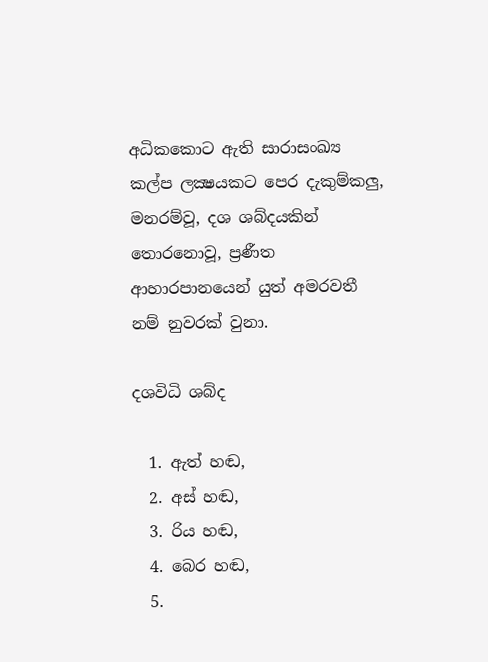අධිකකොට ඇති සාරාසංඛ්‍ය කල්ප ලක්‍ෂයකට පෙර දැකුම්කලු, මනරම්වූ, දශ ශබ්දයකින් තොරනොවූ, ප්‍රණීත ආහාරපානයෙන් යුත් අමරවතී නම් නුවරක් වුනා.

දශවිධි ශබ්ද

  1. ඇත් හඬ,
  2. අස් හඬ,
  3. රිය හඬ,
  4. බෙර හඬ,
  5.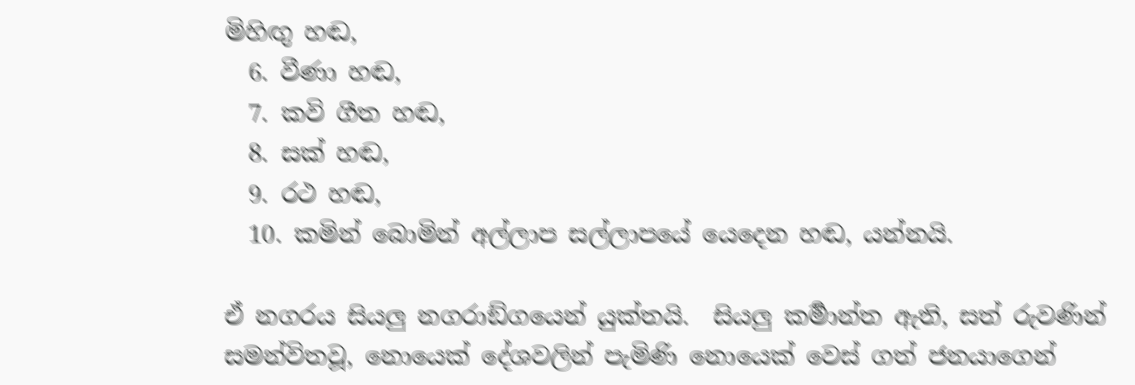මිහිඟු හඬ,
  6. වීණා හඬ,
  7. කවි ගීත හඬ,
  8. සක් හඬ,
  9. රථ හඬ,
  10. කමින් බොමින් අල්ලාප සල්ලාපයේ යෙදෙන හඬ, යන්නයි.

ඒ නගරය සියලු නගරාඞ්ගයෙන් යුක්තයි.  සියලු කර්‍මාන්ත ඇති, සත් රුවණින් සමන්විතවූ, නොයෙක් දේශවලින් පැමිණි නොයෙක් වෙස් ගත් ජනයාගෙන්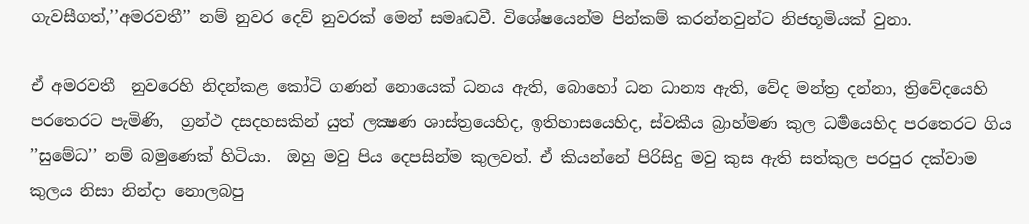ගැවසීගත්,’’අමරවතී’’ නම් නුවර දෙව් නුවරක් මෙන් සමෘද්‍ධවී. විශේෂයෙන්ම පින්කම් කරන්නවුන්ට නිජභූමියක් වුනා.

ඒ අමරවතී  නුවරෙහි නිදන්කළ කෝටි ගණන් නොයෙක් ධනය ඇති, බොහෝ ධන ධාන්‍ය ඇති, වේද මන්ත්‍ර දන්නා, ත්‍රිවේදයෙහි පරතෙරට පැමිණි,  ග්‍රන්ථ දසදහසකින් යුත් ලක්‍ෂණ ශාස්ත්‍රයෙහිද, ඉතිහාසයෙහිද, ස්වකීය බ්‍රාහ්මණ කුල ධර්‍මයෙහිද පරතෙරට ගිය ’’සුමේධ’’ නම් බමුණෙක් හිටියා.  ඔහු මවු පිය දෙපසින්ම කුලවත්. ඒ කියන්නේ පිරිසිදු මවු කුස ඇති සත්කුල පරපුර දක්වාම කුලය නිසා නින්දා නොලබපු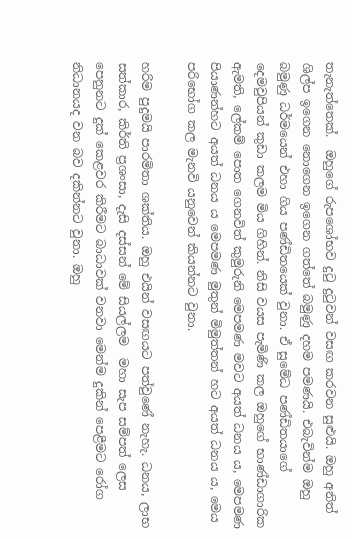තැනැත්තෙක්.  ඔහුගේ රුපශෝභව දුටු දුටුවන් වසඟ කරවන සුළුයි. ඔහු අනිත් ශිල්ප ඉගෙන නොගෙන ඉගෙන ගත්තේ බමුණු දහම පමණයි. එබැවින්ම ඔහු බමුණු ධර්මයෙන් එහා ගිය පණ්ඩිතයෙක් වුනා. ඒ සුමේධ පණ්ඩිතයාගේ දෙමවුපියන් කුඩා කලම මිය ගිහින්. නිසි වයස පැමිණි කල ඔහුගේ භාණ්ඩාගාරික ඇමති, ලේකම් පොත ගෙනවිත් කුමුරුනි මෙපමණ මවට අයත් ධනය ය, මෙපමණ පියාණන්හට අයත් ධනය ය මෙපමණ මුතුන් මිමුත්තන් හට අයත් ධනය ය, මෙය පරිභෝග කල මැනවි යනුවෙන් කියන්නට වුනා.

හරිම පුදුමයි පාරමිතා ශක්තිය. ඔහු එයින් වසඟයට පත්වුණේ නැහැ. ධනය, ලාභ සත්කාර, කිර්ති ප්‍රශංසා, දැසි දස්සන් මේ සියල්ලම  මහා සැප සම්පත් ලෙස පෙනුනට දුක් කෙළවර කිරීමට බාධාවක් වනවා මෙන්ම දුකින් පෙළීමට රෝග නිධානයද වන බව දකින්නට වුනා. ඔහු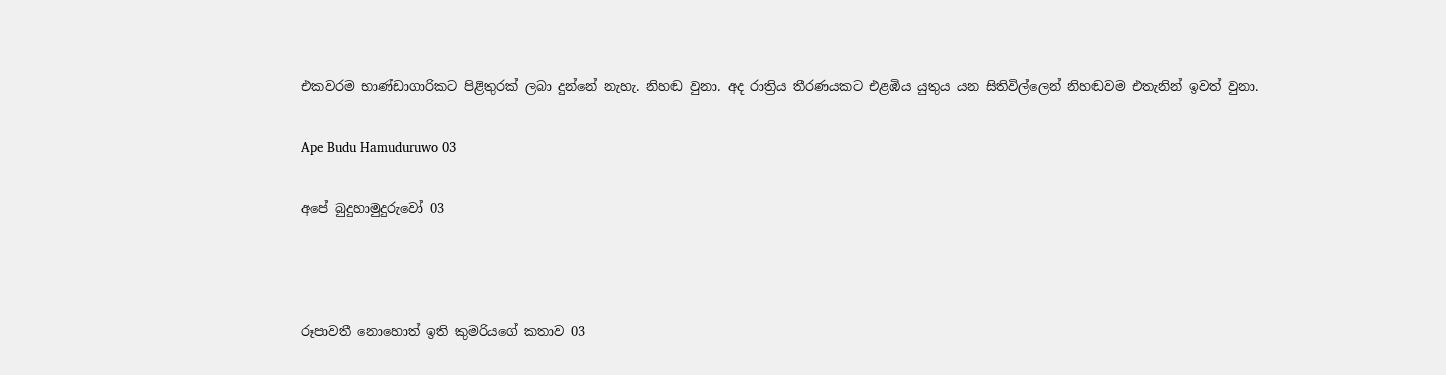එකවරම භාණ්ඩාගාරිකට පිළිතුරක් ලබා දුන්නේ නැහැ. නිහඬ වුනා. අද රාත්‍රිය තීරණයකට එළඹිය යුතුය යන සිතිවිල්ලෙන් නිහඬවම එතැනින් ඉවත් වුනා.

Ape Budu Hamuduruwo 03

අපේ බුදුහාමුදුරුවෝ 03



රූපාවතී නොහොත් ඉති කුමරියගේ කතාව 03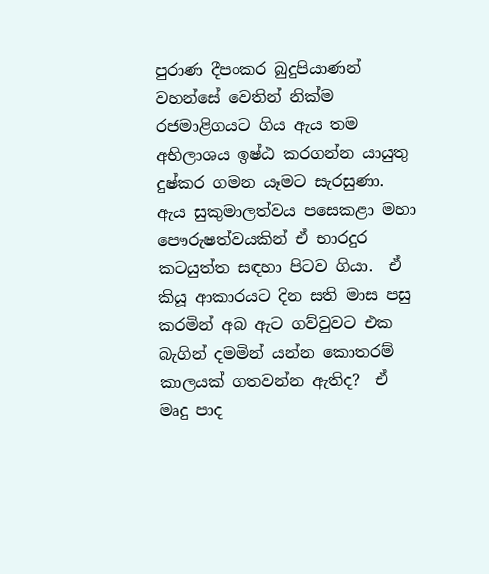පුරාණ දීපංකර බුදුපියාණන් වහන්සේ වෙතින් නික්ම රජමාළිගයට ගිය ඇය තම අභිලාශය ඉෂ්ඨ කරගන්න යායුතු දුෂ්කර ගමන යෑමට සැරසුණා.  ඇය සුකුමාලත්වය පසෙකළා මහා පෞරුෂත්වයකින් ඒ භාරදුර කටයුත්ත සඳහා පිටව ගියා.  ඒ කියූ ආකාරයට දින සති මාස පසු කරමින් අබ ඇට ගව්වුවට එක බැගින් දමමින් යන්න කොතරම් කාලයක් ගතවන්න ඇතිද?  ඒ මෘදු පාද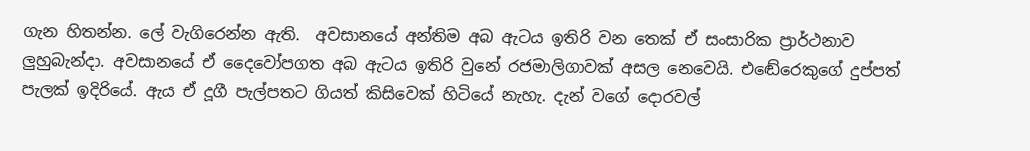ගැන හිතන්න. ලේ වැගිරෙන්න ඇති.  අවසානයේ අන්තිම අබ ඇටය ඉතිරි වන තෙක් ඒ සංසාරික ප්‍රාර්ථනාව ලුහුබැන්දා. අවසානයේ ඒ දෛවෝපගත අබ ඇටය ඉතිරි වුනේ රජමාලිගාවක් අසල නෙවෙයි. එඬේරෙකුගේ දුප්පත් පැලක් ඉදිරියේ. ඇය ඒ දූගී පැල්පතට ගියත් කිසිවෙක් හිටියේ නැහැ. දැන් වගේ දොරවල්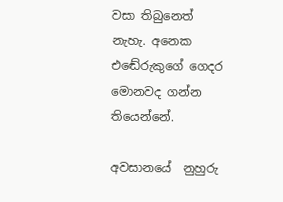වසා තිබුනෙත් නැහැ. අනෙක එඬේරුකුගේ ගෙදර මොනවද ගන්න තියෙන්නේ.

අවසානයේ  නුහුරු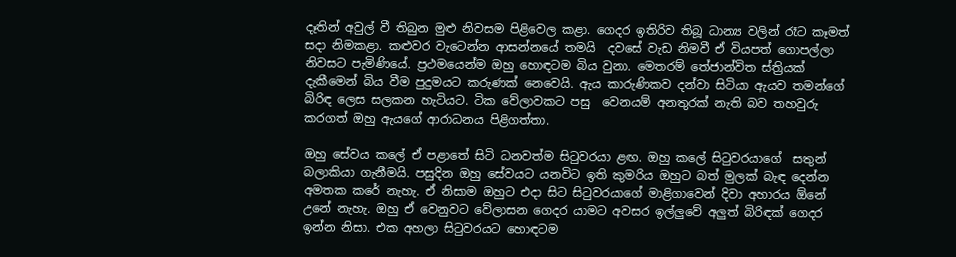දෑතින් අවුල් වී තිබුන මුළු නිවසම පිළිවෙල කළා. ගෙදර ඉතිරිව තිබූ ධාන්‍ය වලින් රෑට කෑමත් සදා නිමකළා. කළුවර වැටෙන්න ආසන්නයේ තමයි  දවසේ වැඩ නිමවී ඒ වියපත් ගොපල්ලා නිවසට පැමිණියේ. ප්‍රථමයෙන්ම ඔහු හොඳටම බිය වුනා. මෙතරම් තේජාන්විත ස්ත්‍රියක් දැකීමෙන් බිය වීම පුදුමයට කරුණක් නෙවෙයි. ඇය කාරුණිකව දන්වා සිටියා ඇයව තමන්ගේ බිරිඳ ලෙස සලකන හැටියට. ටික වේලාවකට පසු  වෙනයම් අනතුරක් නැති බව තහවුරු කරගත් ඔහු ඇයගේ ආරාධනය පිළිගත්තා.

ඔහු සේවය කලේ ඒ පළාතේ සිටි ධනවත්ම සිටුවරයා ළඟ. ඔහු කලේ සිටුවරයාගේ  සතුන් බලාකියා ගැනීමයි. පසුදින ඔහු සේවයට යනවිට ඉති කුමරිය ඔහුට බත් මුලක් බැඳ දෙන්න අමතක කරේ නැහැ. ඒ නිසාම ඔහුට එදා සිට සිටුවරයාගේ මාළිගාවෙන් දිවා අහාරය ඕනේ උනේ නැහැ. ඔහු ඒ වෙනුවට වේලාසන ගෙදර යාමට අවසර ඉල්ලුවේ අලුත් බිරිඳක් ගෙදර ඉන්න නිසා. එක අහලා සිටුවරයට හොඳටම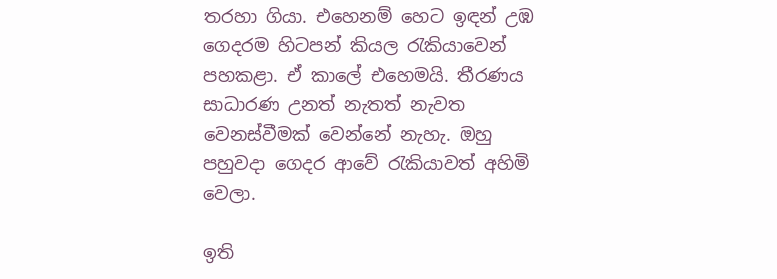තරහා ගියා. එහෙනම් හෙට ඉඳන් උඹ ගෙදරම හිටපන් කියල රැකියාවෙන් පහකළා. ඒ කාලේ එහෙමයි. තීරණය සාධාරණ උනත් නැතත් නැවත වෙනස්වීමක් වෙන්නේ නැහැ. ඔහු පහුවදා ගෙදර ආවේ රැකියාවත් අහිමි වෙලා.

ඉති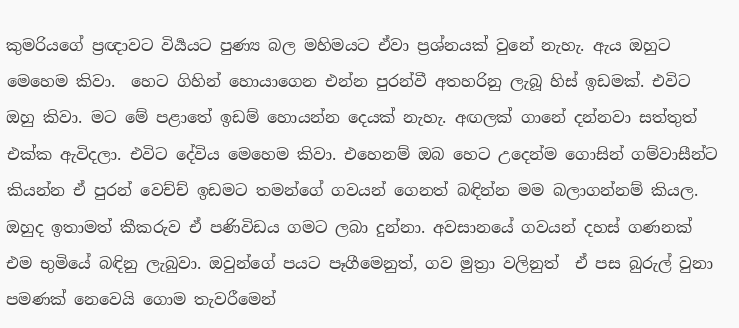කුමරියගේ ප්‍රඥාවට විර්‍යයට පුණ්‍ය බල මහිමයට ඒවා ප්‍රශ්නයක් වුනේ නැහැ. ඇය ඔහුට මෙහෙම කිවා.  හෙට ගිහින් හොයාගෙන එන්න පුරන්වී අතහරිනු ලැබූ හිස් ඉඩමක්. එවිට ඔහු කිවා. මට මේ පළාතේ ඉඩම් හොයන්න දෙයක් නැහැ. අඟලක් ගානේ දන්නවා සත්තුත් එක්ක ඇවිදලා. එවිට දේවිය මෙහෙම කිවා. එහෙනම් ඔබ හෙට උදෙන්ම ගොසින් ගම්වාසීන්ට කියන්න ඒ පුරන් වෙච්ච් ඉඩමට තමන්ගේ ගවයන් ගෙනත් බඳින්න මම බලාගන්නම් කියල. ඔහුද ඉතාමත් කීකරුව ඒ පණිවිඩය ගමට ලබා දුන්නා. අවසානයේ ගවයන් දහස් ගණනක් එම භුමියේ බඳිනු ලැබුවා. ඔවුන්ගේ පයට පෑගීමෙනුත්, ගව මුත්‍රා වලිනුත්  ඒ පස බුරුල් වුනා පමණක් නෙවෙයි ගොම තැවරීමෙන්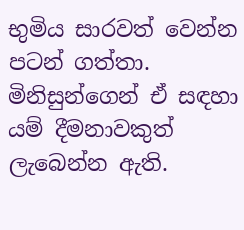භුමිය සාරවත් වෙන්න පටන් ගත්තා. මිනිසුන්ගෙන් ඒ සඳහා යම් දීමනාවකුත් ලැබෙන්න ඇති.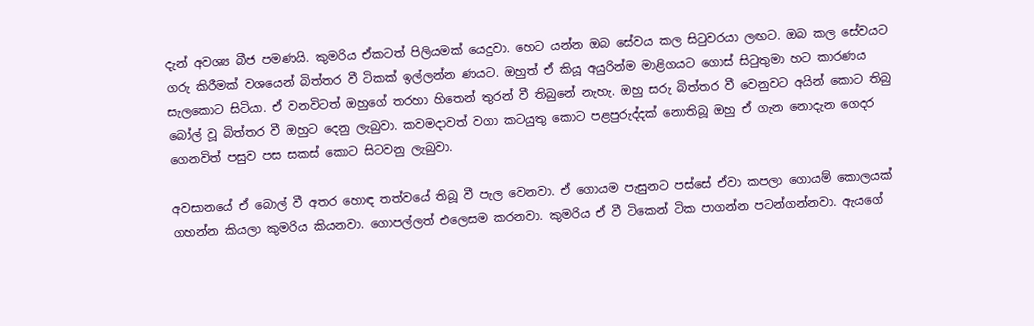දැන් අවශ්‍ය බීජ පමණයි. කුමරිය ඒකටත් පිලියමක් යෙදුවා. හෙට යන්න ඔබ සේවය කල සිටුවරයා ලඟට. ඔබ කල සේවයට ගරු කිරීමක් වශයෙන් බිත්තර වී ටිකක් ඉල්ලන්න ණයට. ඔහුත් ඒ කියූ අයුරින්ම මාළිගයට ගොස් සිටුතුමා හට කාරණය සැලකොට සිටියා. ඒ වනවිටත් ඔහුගේ තරහා හිතෙන් තුරන් වී තිබුනේ නැහැ. ඔහු සරු බිත්තර වී වෙනුවට අයින් කොට තිබු බෝල් වූ බිත්තර වී ඔහුට දෙනු ලැබුවා. කවමදාවත් වගා කටයුතු කොට පළපුරුද්දක් නොතිබූ ඔහු ඒ ගැන නොදැන ගෙදර ගෙනවිත් පසුව පස සකස් කොට සිටවනු ලැබුවා.

අවසානයේ ඒ බොල් වී අතර හොඳ තත්වයේ තිබූ වී පැල වෙනවා. ඒ ගොයම පැසුනට පස්සේ ඒවා කපලා ගොයම් කොලයක් ගහන්න කියලා කුමරිය කියනවා. ගොපල්ලත් එලෙසම කරනවා. කුමරිය ඒ වී ටිකෙන් ටික පාගන්න පටන්ගන්නවා. ඇයගේ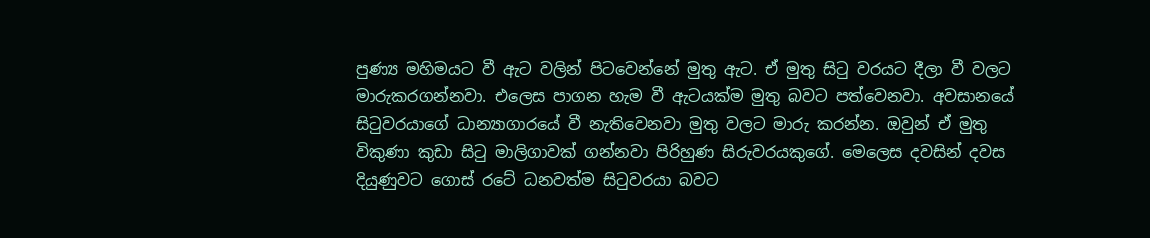පුණ්‍ය මහිමයට වී ඇට වලින් පිටවෙන්නේ මුතු ඇට. ඒ මුතු සිටු වරයට දීලා වී වලට මාරුකරගන්නවා. එලෙස පාගන හැම වී ඇටයක්ම මුතු බවට පත්වෙනවා. අවසානයේ සිටුවරයාගේ ධාන්‍යාගාරයේ වී නැතිවෙනවා මුතු වලට මාරු කරන්න. ඔවුන් ඒ මුතු විකුණා කුඩා සිටු මාලිගාවක් ගන්නවා පිරිහුණ සිරුවරයකුගේ. මෙලෙස දවසින් දවස දියුණුවට ගොස් රටේ ධනවත්ම සිටුවරයා බවට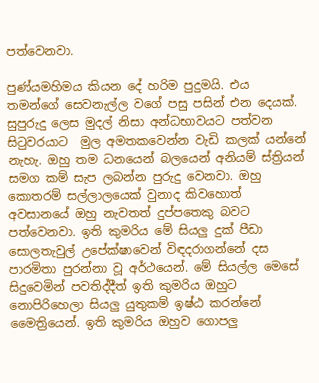පත්වෙනවා.

පුණ්යමහිමය කියන දේ හරිම පුදුමයි. එය තමන්ගේ සෙවනැල්ල වගේ පසු පසින් එන දෙයක්. සුපුරුදු ලෙස මුදල් නිසා අන්ධභාවයට පත්වන සිටුවරයාට  මුල අමතකවෙන්න වැඩි කලක් යන්නේ නැහැ. ඔහු තම ධනයෙන් බලයෙන් අනියම් ස්ත්‍රියන් සමග කම් සැප ලබන්න පුරුදු වෙනවා. ඔහු කොතරම් සල්ලාලයෙක් වුනාද කිවහොත් අවසානයේ ඔහු නැවතත් දුප්පතෙකු බවට පත්වෙනවා. ඉති කුමරිය මේ සියලු දුක් පීඩා සොලතැවුල් උපේක්ෂාවෙන් විඳදරාගන්නේ දස පාරමිතා පුරන්නා වූ අර්ථයෙන්. මේ සියල්ල මෙසේ සිදුවෙමින් පවතිද්දීත් ඉති කුමරිය ඔහුට නොපිරිහෙලා සියලු යුතුකම් ඉෂ්ඨ කරන්නේ මෛත්‍රියෙන්. ඉති කුමරිය ඔහුව ගොපලු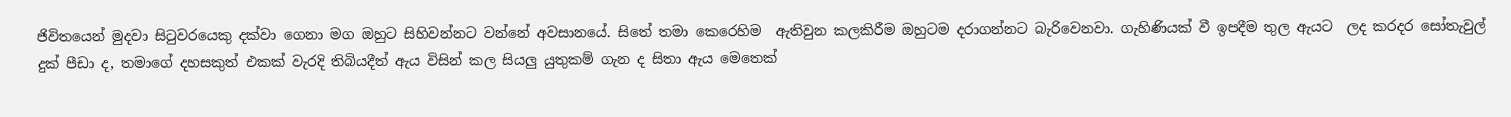ජිවිතයෙන් මුදවා සිටුවරයෙකු දක්වා ගෙනා මග ඔහුට සිහිවන්නට වන්නේ අවසානයේ. සිතේ තමා කෙරෙහිම  ඇතිවුන කලකිරීම ඔහුටම දරාගන්නට බැරිවෙනවා. ගැහිණියක් වී ඉපදීම තුල ඇයට  ලද කරදර සෝතැවුල් දුක් පීඩා ද, තමාගේ දහසකුත් එකක් වැරදි තිබියදීත් ඇය විසින් කල සියලු යුතුකම් ගැන ද සිතා ඇය මෙතෙක්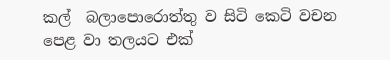කල්  බලාපොරොත්තු ව සිටි කෙටි වචන පෙළ වා තලයට එක්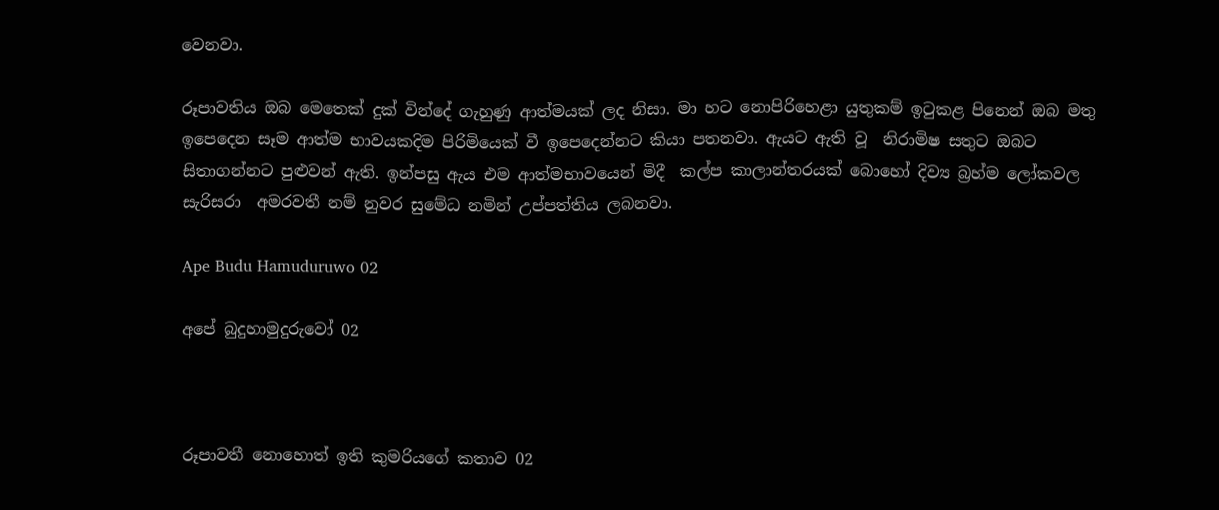වෙනවා.

රූපාවතිය ඔබ මෙතෙක් දුක් වින්දේ ගැහුණු ආත්මයක් ලද නිසා. මා හට නොපිරිහෙළා යුතුකම් ඉටුකළ පිනෙන් ඔබ මතු ඉපෙදෙන සෑම ආත්ම භාවයකදිම පිරිමියෙක් වී ඉපෙදෙන්නට කියා පතනවා. ඇයට ඇති වූ  නිරාමිෂ සතුට ඔබට සිතාගන්නට පුළුවන් ඇති. ඉන්පසු ඇය එම ආත්මභාවයෙන් මිදී  කල්ප කාලාන්තරයක් බොහෝ දිව්‍ය බ්‍රහ්ම ලෝකවල සැරිසරා  අමරවතී නම් නුවර සුමේධ නමින් උප්පත්තිය ලබනවා.

Ape Budu Hamuduruwo 02

අපේ බුදුහාමුදුරුවෝ 02



රූපාවතී නොහොත් ඉති කුමරියගේ කතාව 02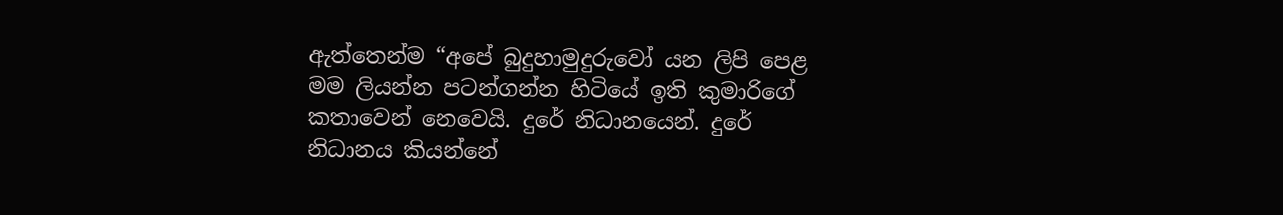ඇත්තෙන්ම “අපේ බුදුහාමුදුරුවෝ යන ලිපි පෙළ මම ලියන්න පටන්ගන්න හිටියේ ඉති කුමාරිගේ කතාවෙන් නෙවෙයි. දුරේ නිධානයෙන්. දුරේ නිධානය කියන්නේ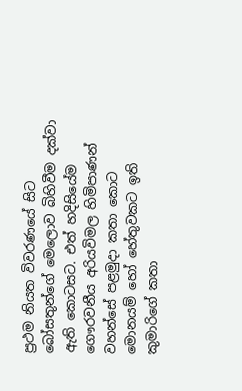ප්‍රථම නියත විවරණයේ සිට බෝසතුන්ගේ මෙලොව බිහිවීම දක්වා ඇති කොටසට. එත් හදිසියේම ගෞරවනීය අරියවිමල හිමිපාණන් වහන්සේ පළමුදා කතා කොට මොනයම් හෝ හේතුවකට ඉති කුමාරිගේ කතා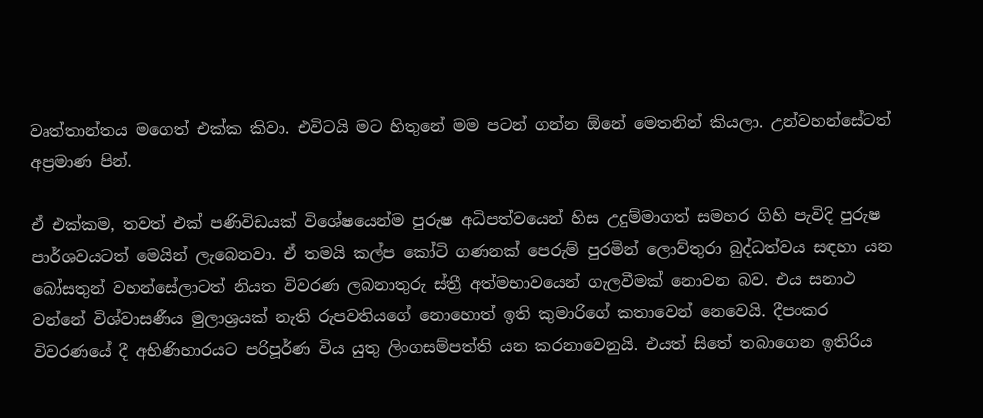වෘත්තාන්තය මගෙත් එක්ක කිවා. එවිටයි මට හිතුනේ මම පටන් ගන්න ඕනේ මෙතනින් කියලා. උන්වහන්සේටත් අප්‍රමාණ පින්.

ඒ එක්කම, තවත් එක් පණිවිඩයක් විශේෂයෙන්ම පුරුෂ අධිපත්වයෙන් හිස උදුම්මාගත් සමහර ගිහි පැවිදි පුරුෂ පාර්ශවයටත් මෙයින් ලැබෙනවා. ඒ තමයි කල්ප කෝටි ගණනක් පෙරුම් පුරමින් ලොව්තුරා බුද්ධත්වය සඳහා යන බෝසතුන් වහන්සේලාටත් නියත විවරණ ලබනාතුරු ස්ත්‍රී අත්මභාවයෙන් ගැලවීමක් නොවන බව. එය සනාථ වන්නේ විශ්වාසණීය මුලාශ්‍රයක් නැති රුපවතියගේ නොහොත් ඉති කුමාරිගේ කතාවෙන් නෙවෙයි. දීපංකර විවරණයේ දී අභිණිහාරයට පරිපූර්ණ විය යුතු ලිංගසම්පත්ති යන කරනාවෙනුයි. එයත් සිතේ තබාගෙන ඉතිරිය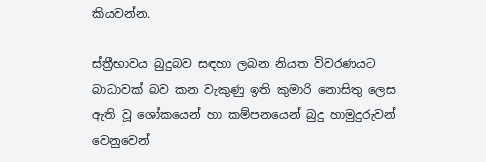කියවන්න.

ස්ත්‍රීභාවය බුදුබව සඳහා ලබන නියත විවරණයට බාධාවක් බව කන වැකුණු ඉති කුමාරි නොසිතු ලෙස ඇති වූ ශෝකයෙන් හා කම්පනයෙන් බුදු හාමුදුරුවන් වෙනුවෙන්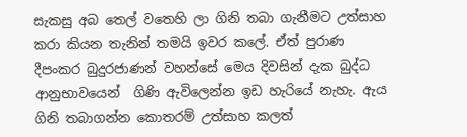සැකසු අබ තෙල් වතෙහි ලා ගිනි තබා ගැනීමට උත්සාහ කරා කියන තැනින් තමයි ඉවර කලේ. ඒත් පුරාණ දීපංකර බුදුරජාණන් වහන්සේ මෙය දිවසින් දැක බුද්ධ ආනුභාවයෙන්  ගිණි ඇවිලෙන්න ඉඩ හැරියේ නැහැ. ඇය ගිනි තබාගන්න කොතරම් උත්සාහ කලත්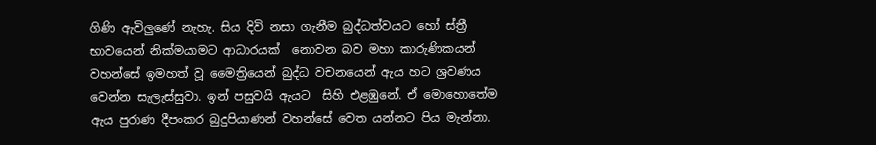ගිණි ඇවිලුණේ නැහැ. සිය දිවි නසා ගැනීම බුද්ධත්වයට හෝ ස්ත්‍රී භාවයෙන් නික්මයාමට ආධාරයක්  නොවන බව මහා කාරුණිකයන් වහන්සේ ඉමහත් වූ මෛත්‍රියෙන් බුද්ධ වචනයෙන් ඇය හට ශ්‍රවණය වෙන්න සැලැස්සුවා. ඉන් පසුවයි ඇයට  සිහි එළඹුනේ. ඒ මොහොතේම ඇය පුරාණ දීපංකර බුදුපියාණන් වහන්සේ වෙත යන්නට පිය මැන්නා.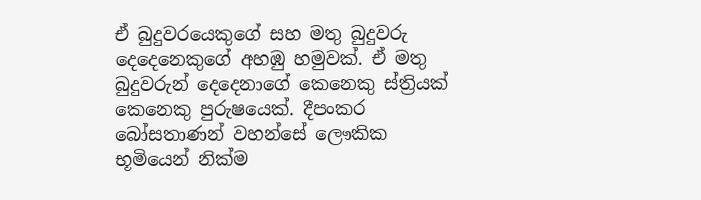ඒ බුදුවරයෙකුගේ සහ මතු බුදුවරු දෙදෙනෙකුගේ අහඹු හමුවක්. ඒ මතු බුදුවරුන් දෙදෙනාගේ කෙනෙකු ස්ත්‍රියක් කෙනෙකු පුරුෂයෙක්. දීපංකර බෝසතාණන් වහන්සේ ලෞකික භූමියෙන් නික්ම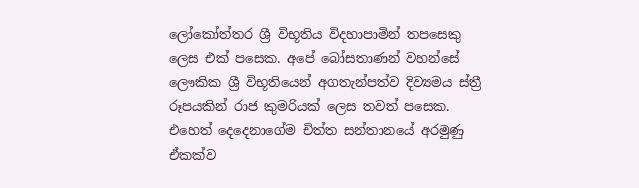ලෝකෝත්තර ශ්‍රී විභූතිය විදහාපාමින් තපසෙකු ලෙස එක් පසෙක. අපේ බෝසතාණන් වහන්සේ ලෞකික ශ්‍රී විභූතියෙන් අගතැන්පත්ව දිව්‍යමය ස්ත්‍රී රූපයකින් රාජ කුමරියක් ලෙස තවත් පසෙක. එහෙත් දෙදෙනාගේම චිත්ත සන්තානයේ අරමුණු ඒකක්ව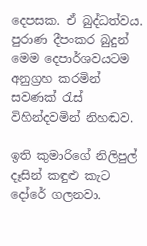දෙපසක. ඒ බුද්ධත්වය. පුරාණ දීපංකර බුදුන් මෙම දෙපාර්ශවයටම අනුග්‍රහ කරමින් සවණක් රැස් විහින්දවමින් නිහඬව.

ඉති කුමාරිගේ නිලිපුල් දෑසින් කඳුළු කැට දෝරේ ගලනවා.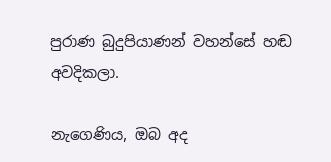පුරාණ බුදුපියාණන් වහන්සේ හඬ අවදිකලා.

නැගෙණිය, ඔබ අද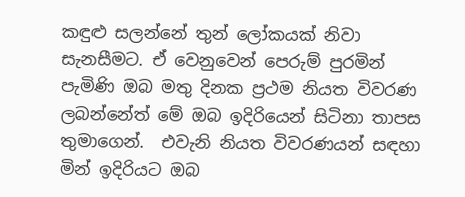කඳුළු සලන්නේ තුන් ලෝකයක් නිවා සැනසීමට. ඒ වෙනුවෙන් පෙරුම් පුරමින් පැමිණි ඔබ මතු දිනක ප්‍රථම නියත විවරණ ලබන්නේත් මේ ඔබ ඉදිරියෙන් සිටිනා තාපස තුමාගෙන්.  එවැනි නියත විවරණයන් සඳහා මින් ඉදිරියට ඔබ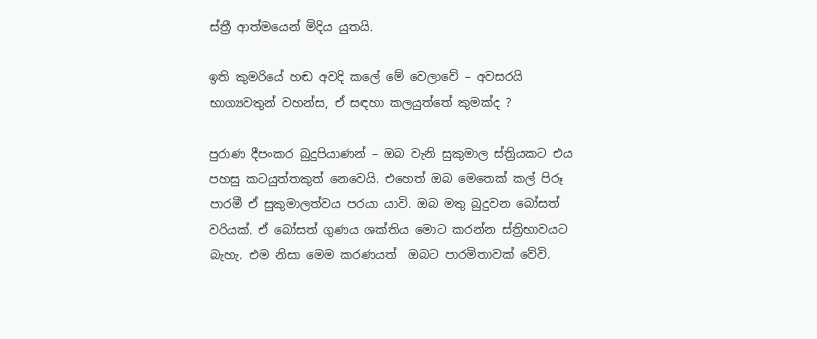ස්ත්‍රී ආත්මයෙන් මිදිය යුතයි.

ඉති කුමරියේ හඬ අවදි කලේ මේ වෙලාවේ – අවසරයි භාග්‍යවතුන් වහන්ස, ඒ සඳහා කලයුත්තේ කුමක්ද ?

පුරාණ දීපංකර බුදුපියාණන් – ඔබ වැනි සුකුමාල ස්ත්‍රියකට එය පහසු කටයුත්තකුත් නෙවෙයි. එහෙත් ඔබ මෙතෙක් කල් පිරූ  පාරමී ඒ සුකුමාලත්වය පරයා යාවි. ඔබ මතු බුදුවන බෝසත් වරියක්. ඒ බෝසත් ගුණය ශක්තිය මොට කරන්න ස්ත්‍රිභාවයට බැහැ. එම නිසා මෙම කරණයත්  ඔබට පාරමිතාවක් වේවි.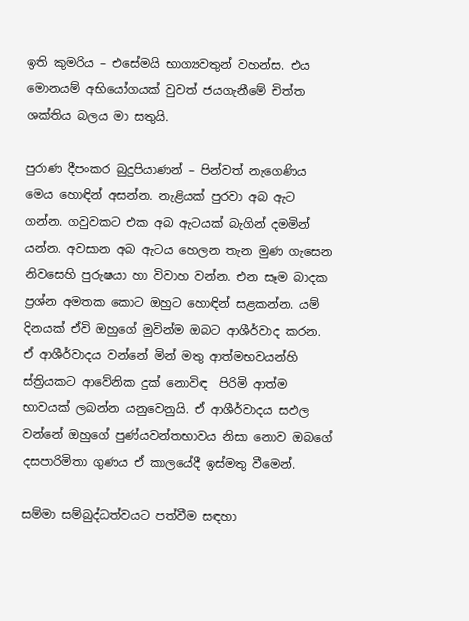ඉති කුමරිය – එසේමයි භාග්‍යවතුන් වහන්ස. එය මොනයම් අභියෝගයක් වුවත් ජයගැනීමේ චිත්ත ශක්තිය බලය මා සතුයි.

පුරාණ දීපංකර බුදුපියාණන් – පින්වත් නැගෙණිය මෙය හොඳින් අසන්න. නැළියක් පුරවා අබ ඇට ගන්න. ගවුවකට එක අබ ඇටයක් බැගින් දමමින් යන්න. අවසාන අබ ඇටය හෙලන තැන මුණ ගැසෙන නිවසෙහි පුරුෂයා හා විවාහ වන්න. එන සෑම බාදක ප්‍රශ්න අමතක කොට ඔහුට හොඳින් සළකන්න. යම් දිනයක් ඒවි ඔහුගේ මුවින්ම ඔබට ආශීර්වාද කරන. ඒ ආශීර්වාදය වන්නේ මින් මතු ආත්මභවයන්හි  ස්ත්‍රියකට ආවේනික දුක් නොවිඳ  පිරිමි ආත්ම භාවයක් ලබන්න යනුවෙනුයි. ඒ ආශීර්වාදය සඵල වන්නේ ඔහුගේ පුණ්යවන්තභාවය නිසා නොව ඔබගේ දසපාරිමිතා ගුණය ඒ කාලයේදී ඉස්මතු වීමෙන්.

සම්මා සම්බුද්ධත්වයට පත්වීම සඳහා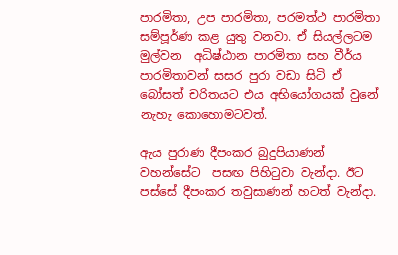පාරමිතා, උප පාරමිතා, පරමත්ථ පාරමිතා සම්පූර්ණ කළ යුතු වනවා. ඒ සියල්ලටම මුල්වන  අධිෂ්ඨාන පාරමිතා සහ වීර්ය පාරමිතාවන් සසර පුරා වඩා සිටි ඒ බෝසත් චරිතයට එය අභියෝගයක් වුනේ නැහැ කොහොමටවත්.

ඇය පුරාණ දීපංකර බුදුපියාණන් වහන්සේට  පසඟ පිහිටුවා වැන්දා. ඊට පස්සේ දීපංකර තවුසාණන් හටත් වැන්දා.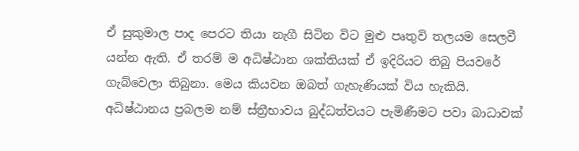ඒ සුකුමාල පාද පෙරට තියා නැගී සිටින විට මුළු පෘතුවි තලයම සෙලවී යන්න ඇති. ඒ තරම් ම අධිෂ්ඨාන ශක්තියක් ඒ ඉදිරියට තිබු පියවරේ ගැබ්වෙලා තිබුනා. මෙය කියවන ඔබත් ගැහැණියක් විය හැකියි. අධිෂ්ඨානය ප්‍රබලම නම් ස්ත්‍රීභාවය බුද්ධත්වයට පැමිණීමට පවා බාධාවක්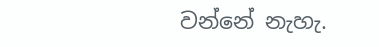වන්නේ නැහැ.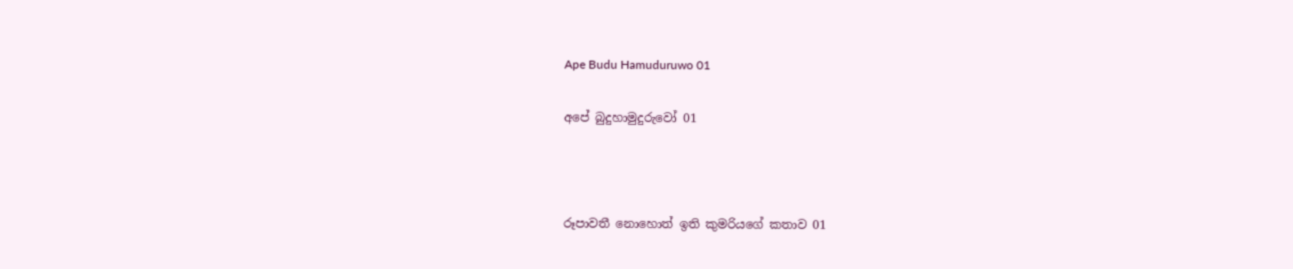Ape Budu Hamuduruwo 01

අපේ බුදුහාමුදුරුවෝ 01



රූපාවතී නොහොත් ඉති කුමරියගේ කතාව 01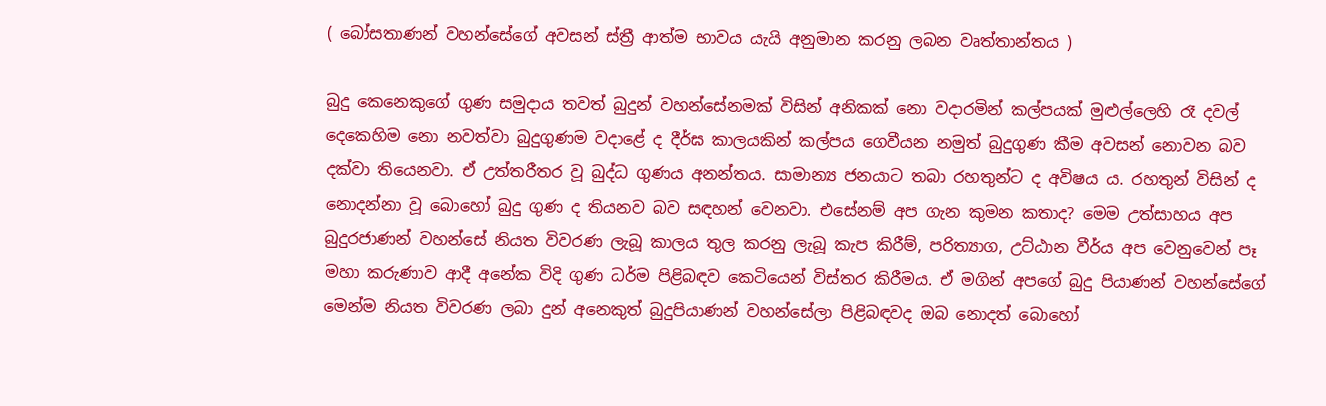( බෝසතාණන් වහන්සේගේ අවසන් ස්ත්‍රී ආත්ම භාවය යැයි අනුමාන කරනු ලබන වෘත්තාන්තය )

බුදු කෙනෙකුගේ ගුණ සමුදාය තවත් බුදුන් වහන්සේනමක් විසින් අනිකක් නො වදාරමින් කල්පයක් මුළුල්ලෙහි රෑ දවල් දෙකෙහිම නො නවත්වා බුදුගුණම වදාළේ ද දීර්ඝ කාලයකින් කල්පය ගෙවීයන නමුත් බුදුගුණ කීම අවසන් නොවන බව දක්වා තියෙනවා. ඒ උත්තරීතර වූ බුද්ධ ගුණය අනන්තය. සාමාන්‍ය ජනයාට තබා රහතුන්ට ද අවිෂය ය. රහතුන් විසින් ද නොදන්නා වූ බොහෝ බුදු ගුණ ද තියනව බව සඳහන් වෙනවා. එසේනම් අප ගැන කුමන කතාද? මෙම උත්සාහය අප බුදුරජාණන් වහන්සේ නියත විවරණ ලැබූ කාලය තුල කරනු ලැබූ කැප කිරීම්, පරිත්‍යාග, උට්ඨාන වීර්ය අප වෙනුවෙන් පෑ මහා කරුණාව ආදී අනේක විදි ගුණ ධර්ම පිළිබඳව කෙටියෙන් විස්තර කිරීමය. ඒ මගින් අපගේ බුදු පියාණන් වහන්සේගේ මෙන්ම නියත විවරණ ලබා දුන් අනෙකුත් බුදුපියාණන් වහන්සේලා පිළිබඳවද ඔබ නොදත් බොහෝ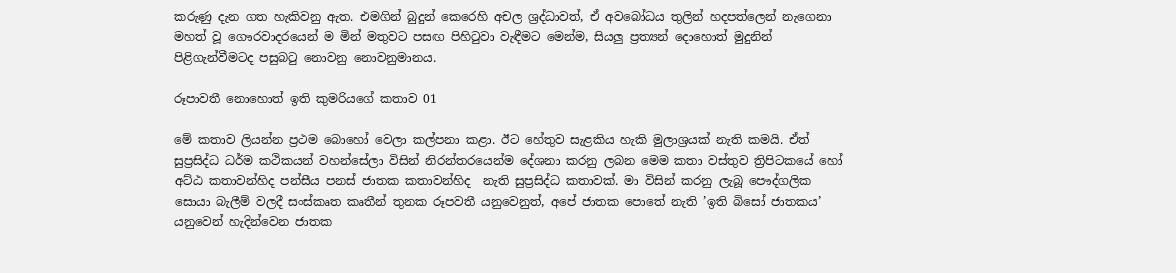කරුණු දැන ගත හැකිවනු ඇත. එමගින් බුදුන් කෙරෙහි අචල ශ්‍රද්ධාවත්, ඒ අවබෝධය තුලින් හදපත්ලෙන් නැගෙනා මහත් වූ ගෞරවාදරයෙන් ම මින් මතුවට පසඟ පිහිටුවා වැඳීමට මෙන්ම, සියලු ප්‍රත්‍යන් දොහොත් මුදුනින්  පිළිගැන්වීමටද පසුබටු නොවනු නොවනුමානය.

රූපාවතී නොහොත් ඉති කුමරියගේ කතාව 01

මේ කතාව ලියන්න ප්‍රථම බොහෝ වෙලා කල්පනා කළා. ඊට හේතුව සැළකිය හැකි මුලාශ්‍රයක් නැති කමයි. ඒත් සුප්‍රසිද්ධ ධර්ම කථිකයන් වහන්සේලා විසින් නිරන්තරයෙන්ම දේශනා කරනු ලබන මෙම කතා වස්තුව ත්‍රිපිටකයේ හෝ අට්ඨ කතාවන්හිද පන්සීය පනස් ජාතක කතාවන්හිද  නැති සුප්‍රසිද්ධ කතාවක්. මා විසින් කරනු ලැබූ පෞද්ගලික සොයා බැලීම් වලදී සංස්කෘත කෘතීන් තුනක රූපවතී යනුවෙනුත්, අපේ ජාතක පොතේ නැති ’ඉති බිසෝ ජාතකය’ යනුවෙන් හැදින්වෙන ජාතක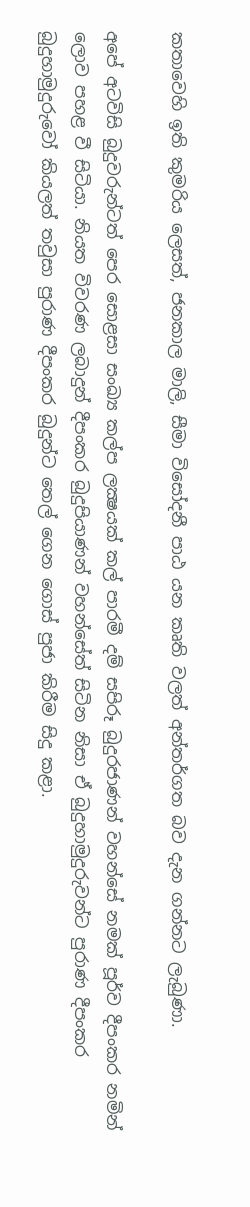කතාවෙහි ඉති කුමරිය ලෙසත්, ජනකාල මාලි, සීමා විසෝදනී පාඨ යන කෘති වලත් අන්තර්ගත බව දැන ගන්නට ලැබුණා.

අපේ අටවිසි බුදුවරුන්ටත් පෙර සොළසා සංඛ්‍ය කල්ප ලක්‍ෂයක් කල් පාරමී දම් සපිරූ බුදුරජාණන් වහන්සේ නමක් පූර්ව දීපංකර නමින් ලොව පහළ වී සිටියා. නියත විවරණ ලබාදුන් දීපංකර බුදුපියාණන් වහන්සේත් සිටින නිසා ඒ බුදුහාමුදුරුවන්ට පුරාණ දීපංකර බුදුහාමුදුරුවෝ කියලත් තවුසා පුරාණ දීපංකර බුදුන්ට තෙල් ගෙන ගොස් පුජා කිරීම සිදු කළා.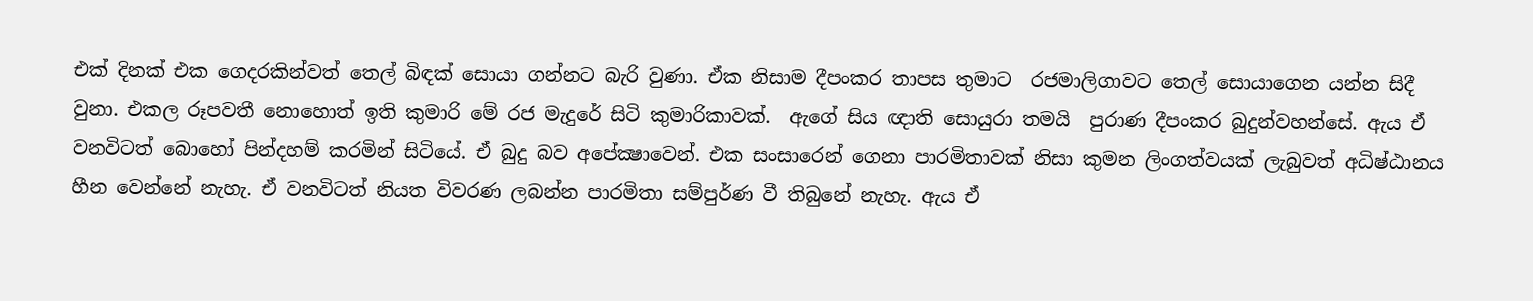එක් දිනක් එක ගෙදරකින්වත් තෙල් බිඳක් සොයා ගන්නට බැරි වුණා. ඒක නිසාම දීපංකර තාපස තුමාට  රජමාලිගාවට තෙල් සොයාගෙන යන්න සිදී වුනා. එකල රූපවතී නොහොත් ඉති කුමාරි මේ රජ මැදුරේ සිටි කුමාරිකාවක්.  ඇගේ සිය ඥාති සොයුරා තමයි  පුරාණ දීපංකර බුදුන්වහන්සේ. ඇය ඒ වනවිටත් බොහෝ පින්දහම් කරමින් සිටියේ. ඒ බුදු බව අපේක්‍ෂාවෙන්. එක සංසාරෙන් ගෙනා පාරමිතාවක් නිසා කුමන ලිංගත්වයක් ලැබුවත් අධිෂ්ඨානය හීන වෙන්නේ නැහැ. ඒ වනවිටත් නියත විවරණ ලබන්න පාරමිතා සම්පුර්ණ වී තිබුනේ නැහැ. ඇය ඒ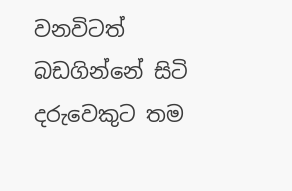වනවිටත් බඩගින්නේ සිටි දරුවෙකුට තම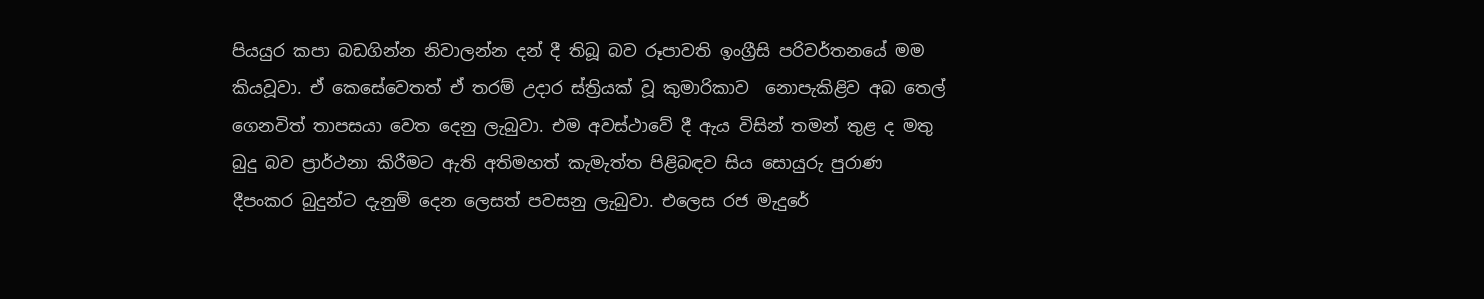පියයුර කපා බඩගින්න නිවාලන්න දන් දී තිබූ බව රූපාවති ඉංග්‍රීසි පරිවර්තනයේ මම කියවූවා. ඒ කෙසේවෙතත් ඒ තරම් උදාර ස්ත්‍රියක් වූ කුමාරිකාව  නොපැකිළිව අබ තෙල්  ගෙනවිත් තාපසයා වෙත දෙනු ලැබුවා. එම අවස්ථාවේ දී ඇය විසින් තමන් තුළ ද මතු බුදු බව ප්‍රාර්ථනා කිරීමට ඇති අතිමහත් කැමැත්ත පිළිබඳව සිය සොයුරු පුරාණ දීපංකර බුදුන්ට දැනුම් දෙන ලෙසත් පවසනු ලැබුවා. එලෙස රජ මැදුරේ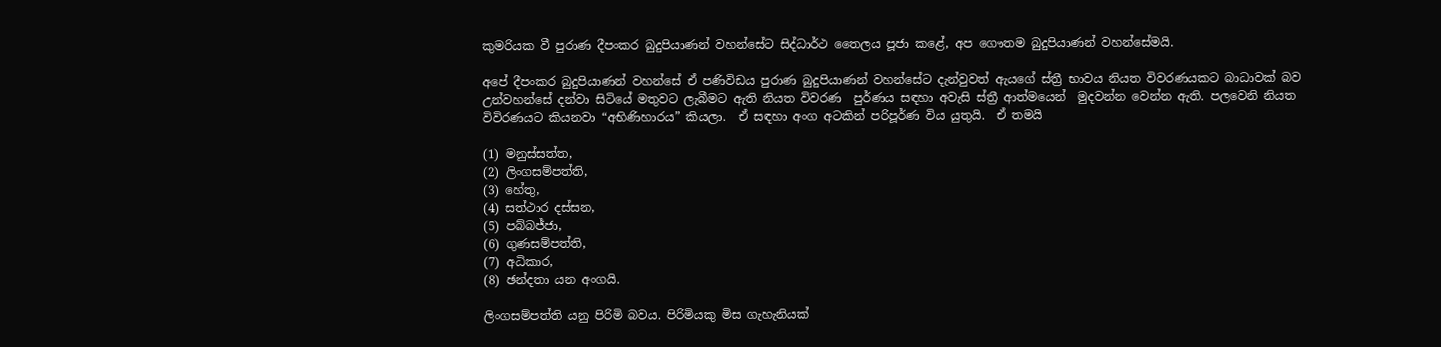කුමරියක වී පුරාණ දීපංකර බුදුපියාණන් වහන්සේට සිද්ධාර්ථ තෛලය පූජා කළේ, අප ගෞතම බුදුපියාණන් වහන්සේමයි.

අපේ දීපංකර බුදුපියාණන් වහන්සේ ඒ පණිවිඩය පුරාණ බුදුපියාණන් වහන්සේට දැන්වුවත් ඇයගේ ස්ත්‍රී භාවය නියත විවරණයකට බාධාවක් බව උන්වහන්සේ දන්වා සිටියේ මතුවට ලැබීමට ඇති නියත විවරණ  පුර්ණය සඳහා අවැසි ස්ත්‍රී ආත්මයෙන්  මුදවන්න වෙන්න ඇති. පලවෙනි නියත විවිරණයට කියනවා “අභිණිහාරය” කියලා.  ඒ සඳහා අංග අටකින් පරිපූර්ණ විය යුතුයි.  ඒ තමයි

(1) මනුස්සත්ත,
(2) ලිංගසම්පත්ති,
(3) හේතු,
(4) සත්ථාර දස්සන,
(5) පබ්බජ්ජා,
(6) ගුණසම්පත්ති,
(7) අධිකාර,
(8) ඡන්දතා යන අංගයි.

ලිංගසම්පත්ති යනු පිරිමි බවය. පිරිමියකු මිස ගැහැනියක්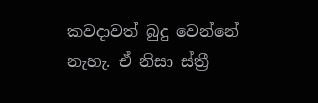කවදාවත් බුදු වෙන්නේ නැහැ. ඒ නිසා ස්ත්‍රී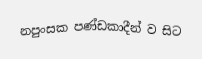නපුංසක පණ්ඩකාදීන් ව සිට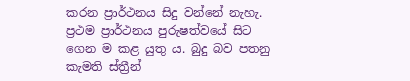කරන ප්‍රාර්ථනය සිදු වන්නේ නැහැ.  ප්‍රථම ප්‍රාර්ථනය පුරුෂත්වයේ සිට ගෙන ම කළ යුතු ය. බුදු බව පතනු කැමති ස්ත්‍රීන්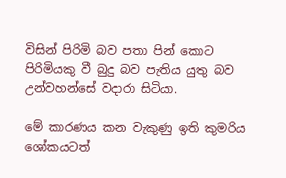විසින් පිරිමි බව පතා පින් කොට පිරිමියකු වී බුදු බව පැතිය යුතු බව උන්වහන්සේ වදාරා සිටියා.

මේ කාරණය කන වැකුණු ඉති කුමරිය ශෝකයටත්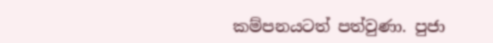කම්පනයටත් පත්වුණා. පුජා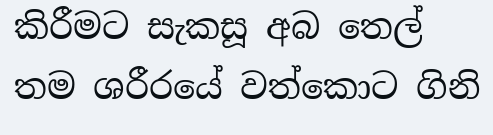කිරීමට සැකසූ අබ තෙල් තම ශරීරයේ වත්කොට ගිනි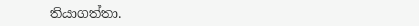තියාගත්තා.